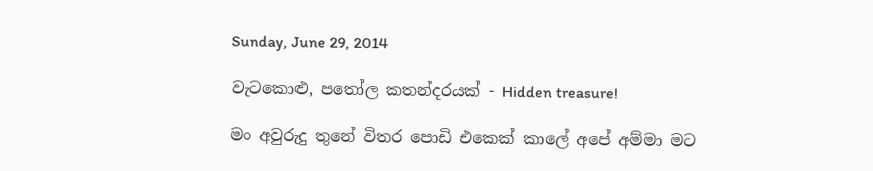Sunday, June 29, 2014

වැටකොළු, පතෝල කතන්දරයක් - Hidden treasure!

මං අවුරුදු තුනේ විතර පොඩි එකෙක් කාලේ අපේ අම්මා මට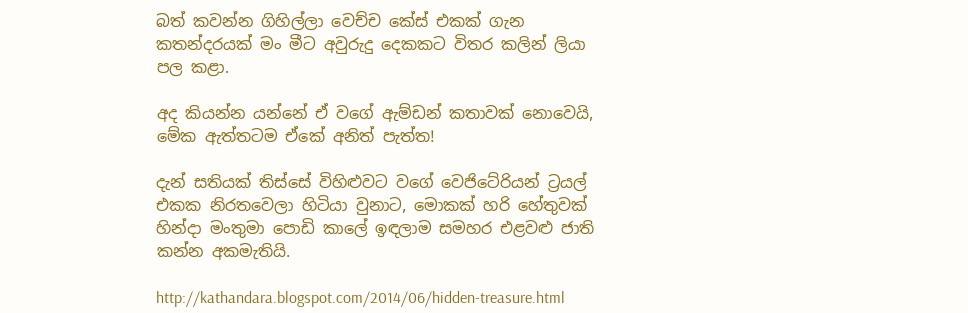බත් කවන්න ගිහිල්ලා වෙච්ච කේස් එකක් ගැන කතන්දරයක් මං මීට අවුරුදු දෙකකට විතර කලින් ලියා පල කළා.

අද කියන්න යන්නේ ඒ වගේ ඇම්ඩන් කතාවක් නොවෙයි, මේක ඇත්තටම ඒකේ අනිත් පැත්ත!

දැන් සතියක් තිස්සේ විහිළුවට වගේ වෙජිටේරියන් ට්‍රයල් එකක නිරතවෙලා හිටියා වුනාට, මොකක් හරි හේතුවක් හින්දා මංතුමා පොඩි කාලේ ඉඳලාම සමහර එළවළු ජාති කන්න අකමැතියි.

http://kathandara.blogspot.com/2014/06/hidden-treasure.html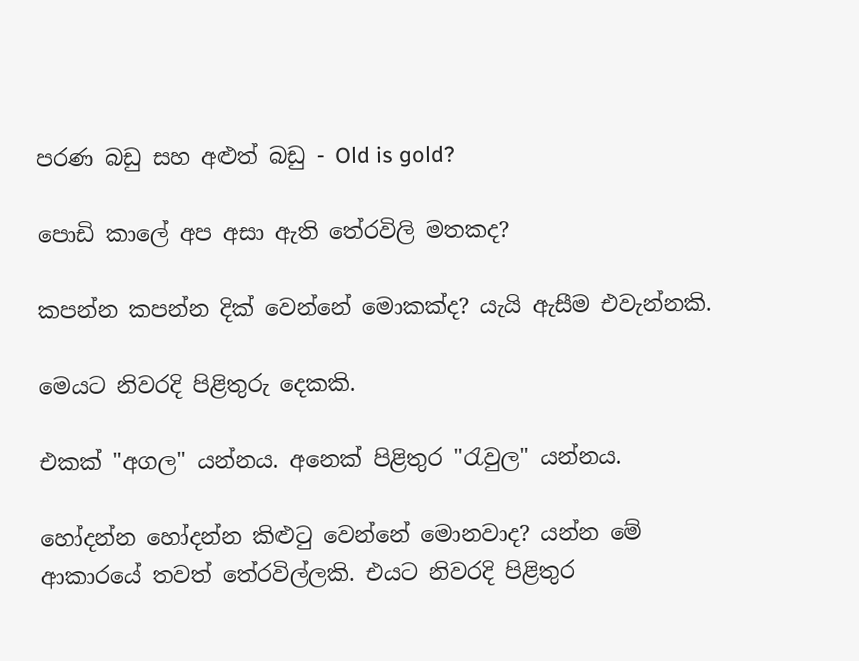පරණ බඩු සහ අළුත් බඩු - Old is gold?

පොඩි කාලේ අප අසා ඇති තේරවිලි මතකද?

කපන්න කපන්න දික් වෙන්නේ මොකක්ද? යැයි ඇසීම එවැන්නකි.

මෙයට නිවරදි පිළිතුරු දෙකකි.

එකක් "අගල" යන්නය. අනෙක් පිළිතුර "රැවුල" යන්නය.

හෝදන්න හෝදන්න කිළුටු වෙන්නේ මොනවාද? යන්න මේ ආකාරයේ තවත් තේරවිල්ලකි. එයට නිවරදි පිළිතුර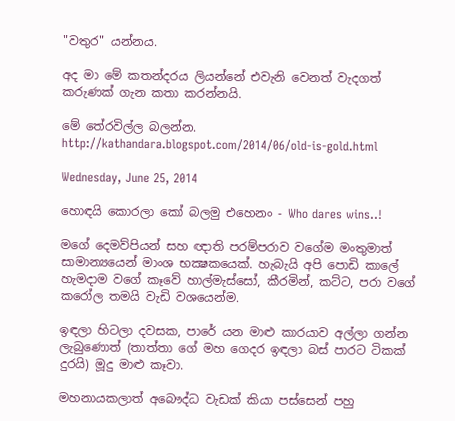"වතුර" යන්නය.

අද මා මේ කතන්දරය ලියන්නේ එවැනි වෙනත් වැදගත් කරුණක් ගැන කතා කරන්නයි.

මේ තේරවිල්ල බලන්න.
http://kathandara.blogspot.com/2014/06/old-is-gold.html

Wednesday, June 25, 2014

හොඳයි කොරලා කෝ බලමු එහෙනං - Who dares wins..!

මගේ දෙමව්පියන් සහ ඥාති පරම්පරාව වගේම මංතුමාත් සාමාන්‍යයෙන් මාංශ භක්‍ෂකයෙක්. හැබැයි අපි පොඩි කාලේ හැමදාම වගේ කෑවේ හාල්මැස්සෝ, කීරමින්, කට්ට, පරා වගේ කරෝල තමයි වැඩි වශයෙන්ම.

ඉඳලා හිටලා දවසක, පාරේ යන මාළු කාරයාව අල්ලා ගන්න ලැබුණොත් (තාත්තා ගේ මහ ගෙදර ඉඳලා බස් පාරට ටිකක් දුරයි) මූදු මාළු කෑවා.

මහනායකලාත් අබෞද්ධ වැඩක් කියා පස්සෙන් පහු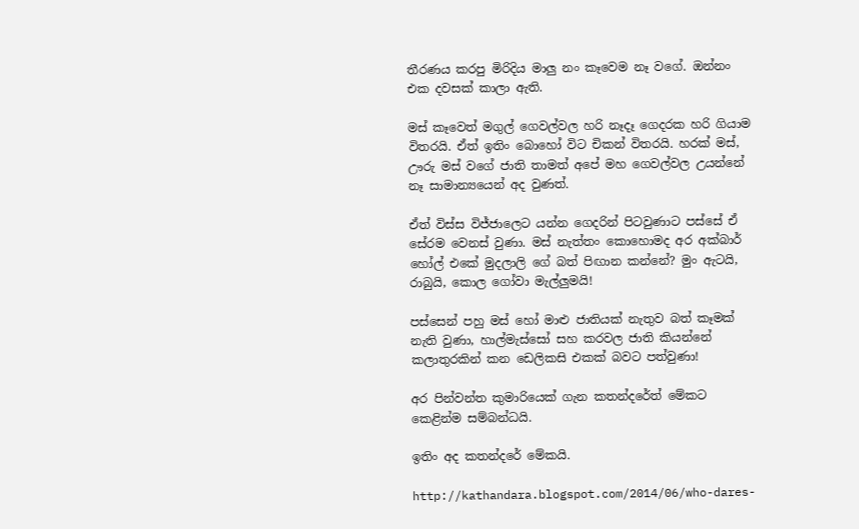තීරණය කරපු මිරිදිය මාලු නං කෑවෙම නෑ වගේ. ඔන්නං එක දවසක් කාලා ඇති.

මස් කෑවෙත් මගුල් ගෙවල්වල හරි නෑදෑ ගෙදරක හරි ගියාම විතරයි. ඒත් ඉතිං බොහෝ විට චිකන් විතරයි. හරක් මස්, ඌරු මස් වගේ ජාති තාමත් අපේ මහ ගෙවල්වල උයන්නේ නෑ සාමාන්‍යයෙන් අද වුණත්.

ඒත් විස්ස විජ්ජාලෙට යන්න ගෙදරින් පිටවුණාට පස්සේ ඒ සේරම වෙනස් වුණා. මස් නැත්තං කොහොමද අර අක්බාර් හෝල් එකේ මුදලාලි ගේ බත් පිඟාන කන්නේ? මුං ඇටයි, රාබුයි, කොල ගෝවා මැල්ලුමයි!

පස්සෙන් පහු මස් හෝ මාළු ජාතියක් නැතුව බත් කෑමක් නැති වුණා, හාල්මැස්සෝ සහ කරවල ජාති කියන්නේ කලාතුරකින් කන ඩෙලිකසි එකක් බවට පත්වුණා!

අර පින්වන්ත කුමාරියෙක් ගැන කතන්දරේත් මේකට කෙළින්ම සම්බන්ධයි.

ඉතිං අද කතන්දරේ මේකයි.

http://kathandara.blogspot.com/2014/06/who-dares-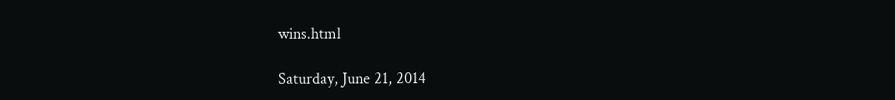wins.html

Saturday, June 21, 2014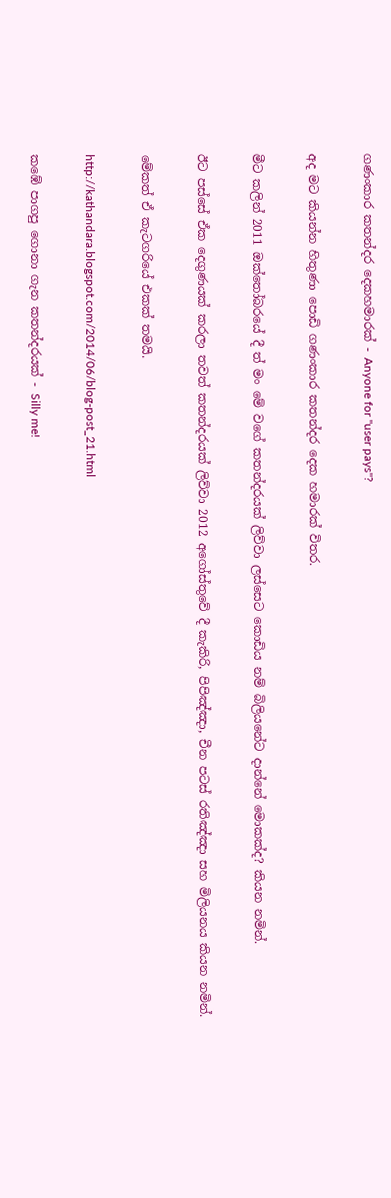ගණංකාර කතන්දර දෙකහමාරක් - Anyone for "user pays"?

අද මට කියන්න හිතුණා පොඩි ගණංකාර කතන්දර දෙක හමාරක් විතර.

මීට කලින් 2011 ඔක්තෝබරයේ දී ත් මං මේ වගේ කතන්දරයක් ලිව්වා ලස්සෙට කොඩිය නම් බිලියනේට දාන්නේ මොකක්ද? කියන නමින්.

ඊට පස්සේ ඒක දෙගුණයක් කරලා තවත් කතන්දරයක් ලිව්වා 2012 අගෝස්තුවේ දී කැකිරි, පිපිඤ්ඤා, චීන පටස් රතිඤ්ඤා සහ මිලියනය කියන නමින්.

මේකත් ඒ කැටගරියේ එකක් තමයි.

http://kathandara.blogspot.com/2014/06/blog-post_21.html

කඹේ පාගපු ගොනා ගැන කතන්දරයක් - Silly me!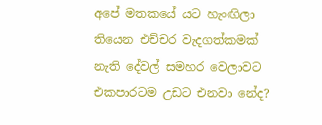අපේ මතකයේ යට හැංඟිලා තියෙන එච්චර වැදගත්කමක් නැති දේවල් සමහර වෙලාවට එකපාරටම උඩට එනවා නේද?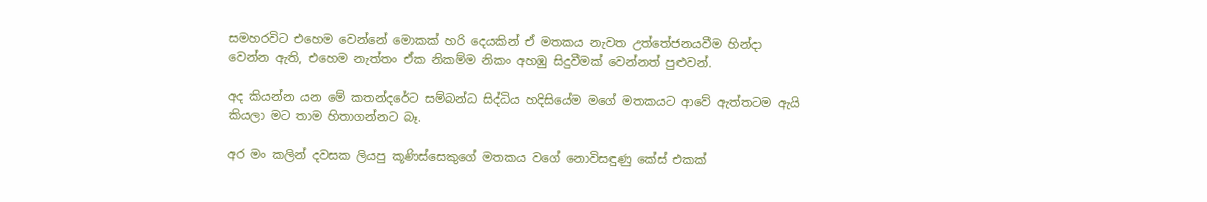සමහරවිට එහෙම වෙන්නේ මොකක් හරි දෙයකින් ඒ මතකය නැවත උත්තේජනයවීම හින්දා වෙන්න ඇති, එහෙම නැත්තං ඒක නිකම්ම නිකං අහඹු සිදුවීමක් වෙන්නත් පුළුවන්.

අද කියන්න යන මේ කතන්දරේට සම්බන්ධ සිද්ධිය හදිසියේම මගේ මතකයට ආවේ ඇත්තටම ඇයි කියලා මට තාම හිතාගන්නට බෑ.

අර මං කලින් දවසක ලියපු කූණිස්සෙකුගේ මතකය වගේ නොවිසඳුණු කේස් එකක්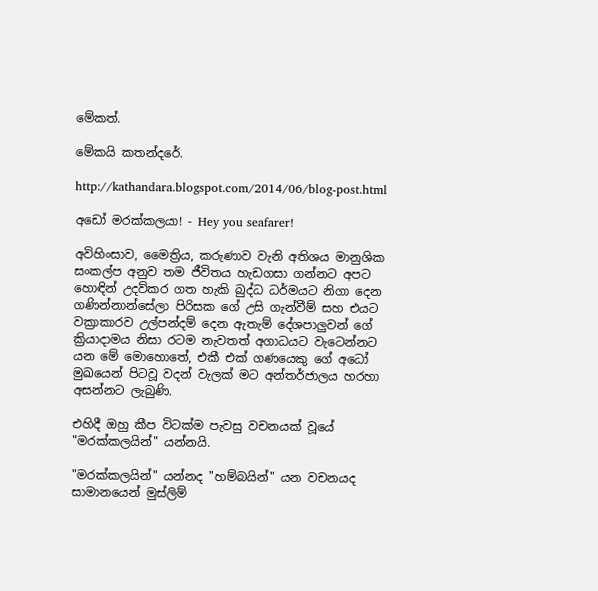මේකත්.

මේකයි කතන්දරේ.

http://kathandara.blogspot.com/2014/06/blog-post.html

අඩෝ මරක්කලයා! - Hey you seafarer!

අවිහිංසාව, මෛත්‍රිය, කරුණාව වැනි අතිශය මානුශික සංකල්ප අනුව තම ජීවිතය හැඩගසා ගන්නට අපට හොඳින් උදව්කර ගත හැකි බුද්ධ ධර්මයට නිගා දෙන ගණින්නාන්සේලා පිරිසක ගේ උසි ගැන්වීම් සහ එයට වක්‍රාකාරව උල්පන්දම් දෙන ඇතැම් දේශපාලුවන් ගේ ක්‍රියාදාමය නිසා රටම නැවතත් අගාධයට වැටෙන්නට යන මේ මොහොතේ, එකී එක් ගණයෙකු ගේ අධෝ මුඛයෙන් පිටවූ වදන් වැලක් මට අන්තර්ජාලය හරහා අසන්නට ලැබුණි.

එහිදී ඔහු කීප විටක්ම පැවසු වචනයක් වූයේ "මරක්කලයින්" යන්නයි.

"මරක්කලයින්" යන්නද "හම්බයින්" යන වචනයද සාමානයෙන් මුස්ලිම්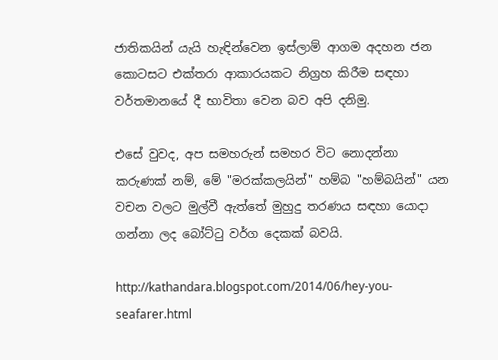ජාතිකයින් යැයි හැඳින්වෙන ඉස්ලාම් ආගම අදහන ජන කොටසට එක්තරා ආකාරයකට නිග්‍රහ කිරීම සඳහා වර්තමානයේ දී භාවිතා වෙන බව අපි දනිමු.

එසේ වුවද, අප සමහරුන් සමහර විට නොදන්නා කරුණක් නම්, මේ "මරක්කලයින්" හම්බ "හම්බයින්" යන වචන වලට මුල්වී ඇත්තේ මුහුදු තරණය සඳහා යොදා ගන්නා ලද බෝට්ටු වර්ග දෙකක් බවයි.

http://kathandara.blogspot.com/2014/06/hey-you-seafarer.html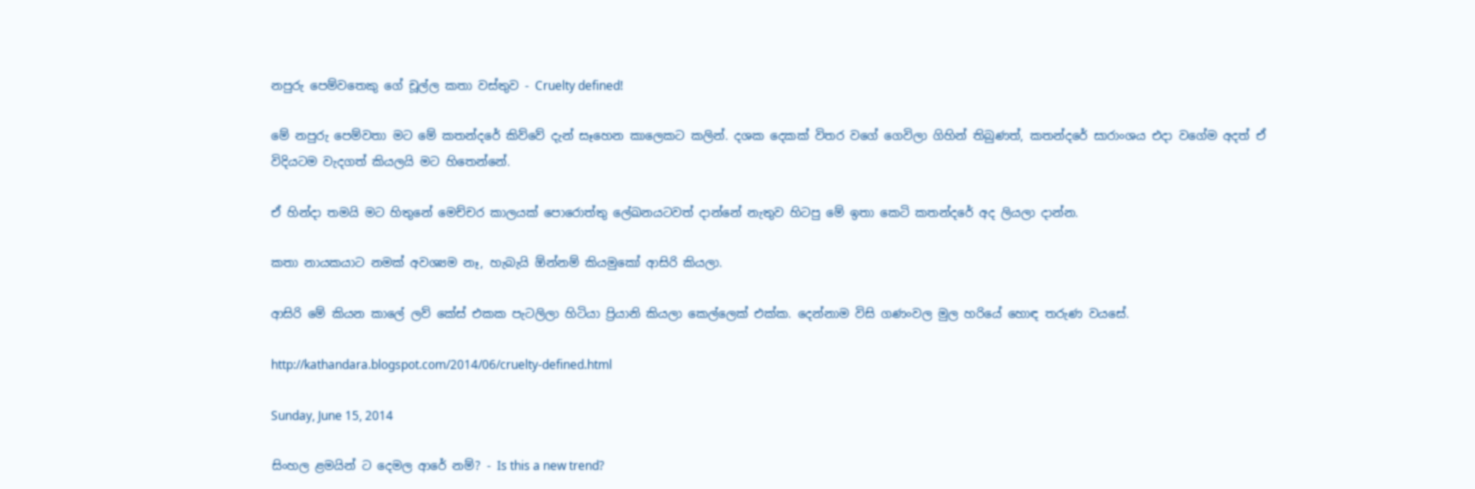නපුරු පෙම්වතෙකු ගේ චූල්ල කතා වස්තුව - Cruelty defined!

මේ නපුරු පෙම්වතා මට මේ කතන්දරේ කිව්වේ දැන් සෑහෙන කාලෙකට කලින්. දශක දෙකක් විතර වගේ ගෙවිලා ගිහින් තිබුණත්, කතන්දරේ සාරාංශය එදා වගේම අදත් ඒ විදියටම වැදගත් කියලයි මට හිතෙන්නේ.

ඒ හින්දා තමයි මට හිතුනේ මෙච්චර කාලයක් පොරොත්තු ලේඛනයටවත් දාන්නේ නැතුව හිටපු මේ ඉතා කෙටි කතන්දරේ අද ලියලා දාන්න.

කතා නායකයාට නමක් අවශ්‍යම නෑ, හැබැයි ඕන්නම් කියමුකෝ ආසිරි කියලා.

ආසිරි මේ කියන කාලේ ලව් කේස් එකක පැටලිලා හිටියා ප්‍රියානි කියලා කෙල්ලෙක් එක්ක. දෙන්නාම විසි ගණංවල මුල හරියේ හොඳ තරුණ වයසේ.

http://kathandara.blogspot.com/2014/06/cruelty-defined.html

Sunday, June 15, 2014

සිංහල ළමයින් ට දෙමල ආරේ නම්? - Is this a new trend?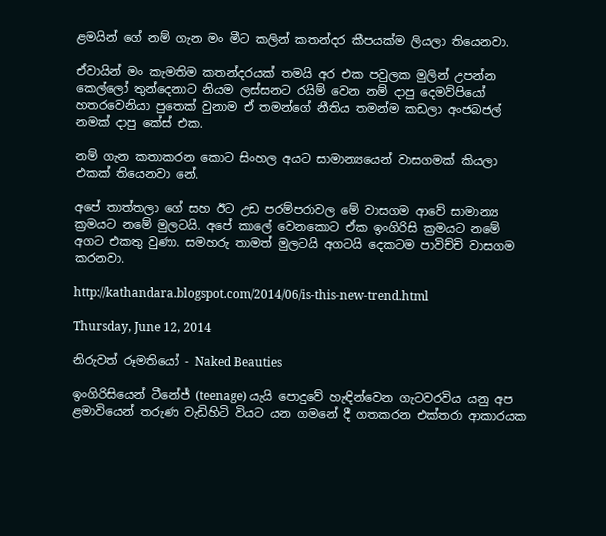ළමයින් ගේ නම් ගැන මං මීට කලින් කතන්දර කීපයක්ම ලියලා තියෙනවා.

ඒවායින් මං කැමතිම කතන්දරයක් තමයි අර එක පවුලක මුලින් උපන්න කෙල්ලෝ තුන්දෙනාට නියම ලස්සනට රයිම් වෙන නම් දාපු දෙමව්පියෝ හතරවෙනියා පුතෙක් වුනාම ඒ තමන්ගේ නීතිය තමන්ම කඩලා අංජබජල් නමක් දාපු කේස් එක.

නම් ගැන කතාකරන කොට සිංහල අයට සාමාන්‍යයෙන් වාසගමක් කියලා එකක් තියෙනවා නේ.

අපේ තාත්තලා ගේ සහ ඊට උඩ පරම්පරාවල මේ වාසගම ආවේ සාමාන්‍ය ක්‍රමයට නමේ මුලටයි. අපේ කාලේ වෙනකොට ඒක ඉංගිරිසි ක්‍රමයට නමේ අගට එකතු වුණා. සමහරු තාමත් මුලටයි අගටයි දෙකටම පාවිච්චි වාසගම කරනවා.

http://kathandara.blogspot.com/2014/06/is-this-new-trend.html

Thursday, June 12, 2014

නිරුවත් රූමතියෝ - Naked Beauties

ඉංගිරිසියෙන් ටීනේජ් (teenage) යැයි පොදුවේ හැඳින්වෙන ගැටවරවිය යනු අප ළමාවියෙන් තරුණ වැඩිහිටි වියට යන ගමනේ දී ගතකරන එක්තරා ආකාරයක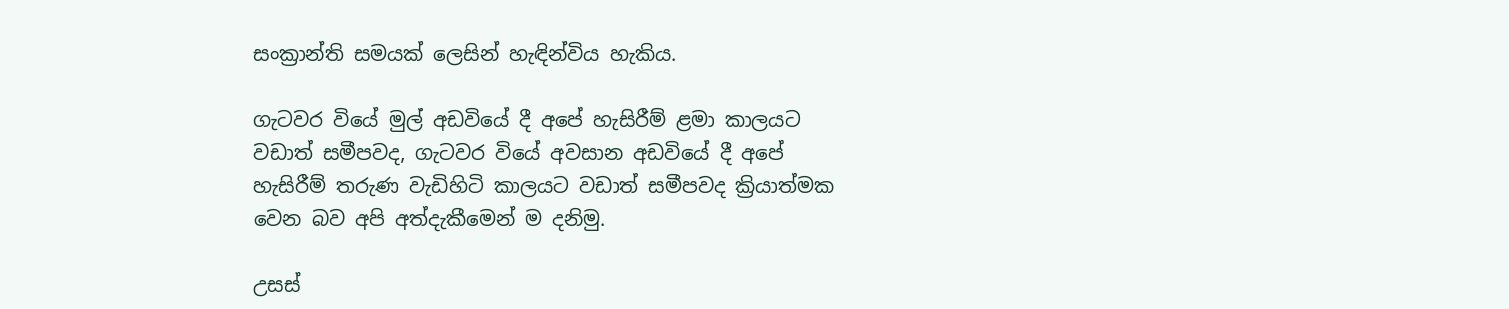සංක්‍රාන්ති සමයක් ලෙසින් හැඳින්විය හැකිය.

ගැටවර වියේ මුල් අඩවියේ දී අපේ හැසිරීම් ළමා කාලයට වඩාත් සමීපවද, ගැටවර වියේ අවසාන අඩවියේ දී අපේ හැසිරීම් තරුණ වැඩිහිටි කාලයට වඩාත් සමීපවද ක්‍රියාත්මක වෙන බව අපි අත්දැකීමෙන් ම දනිමු.

උසස්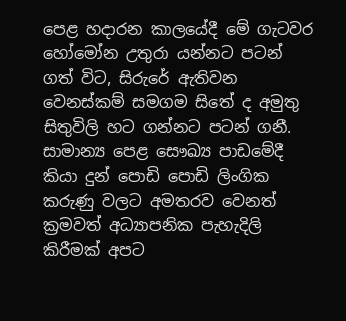පෙළ හදාරන කාලයේදී මේ ගැටවර හෝමෝන උතුරා යන්නට පටන් ගත් විට, සිරුරේ ඇතිවන වෙනස්කම් සමගම සිතේ ද අමුතු සිතුවිලි හට ගන්නට පටන් ගනී. සාමාන්‍ය පෙළ සෞඛ්‍ය පාඩමේදී කියා දුන් පොඩි පොඩි ලිංගික කරුණු වලට අමතරව වෙනත් ක්‍රමවත් අධ්‍යාපනික පැහැදිලි කිරීමක් අපට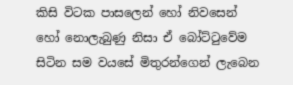කිසි විටක පාසලෙන් හෝ නිවසෙන් හෝ නොලැබුණු නිසා ඒ බෝට්ටුවේම සිටින සම වයසේ මිතුරන්ගෙන් ලැබෙන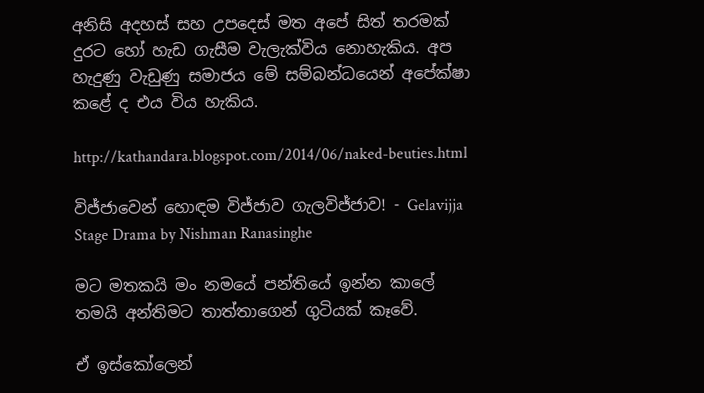අනිසි අදහස් සහ උපදෙස් මත අපේ සිත් තරමක් දුරට හෝ හැඩ ගැසීම වැලැක්විය නොහැකිය. අප හැදුණු වැඩුණු සමාජය මේ සම්බන්ධයෙන් අපේක්ෂා කළේ ද එය විය හැකිය.

http://kathandara.blogspot.com/2014/06/naked-beuties.html

විජ්ජාවෙන් හොඳම විජ්ජාව ගැලවිජ්ජාව! - Gelavijja Stage Drama by Nishman Ranasinghe

මට මතකයි මං නමයේ පන්තියේ ඉන්න කාලේ තමයි අන්තිමට තාත්තාගෙන් ගුටියක් කෑවේ.

ඒ ඉස්කෝලෙන්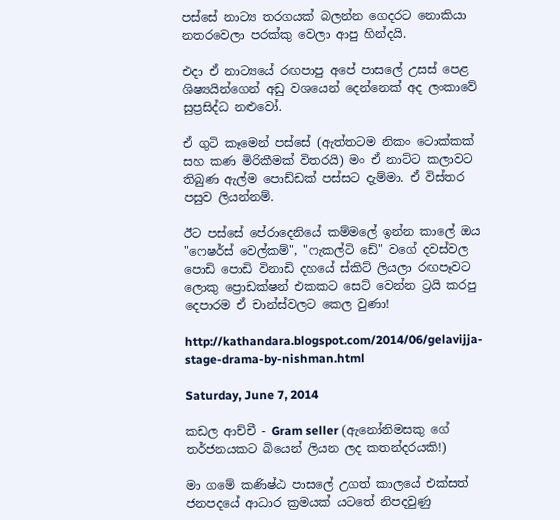පස්සේ නාට්‍ය තරගයක් බලන්න ගෙදරට නොකියා නතරවෙලා පරක්කු වෙලා ආපු හින්දයි.

එදා ඒ නාට්‍යයේ රඟපාපු අපේ පාසලේ උසස් පෙළ ශිෂ්‍යයින්ගෙන් අඩු වශයෙන් දෙන්නෙක් අද ලංකාවේ සුප්‍රසිද්ධ නළුවෝ.

ඒ ගුටි කෑමෙන් පස්සේ (ඇත්තටම නිකං ටොක්කක් සහ කණ මිරිකීමක් විතරයි) මං ඒ නාට්ට කලාවට තිබුණ ඇල්ම පොඩ්ඩක් පස්සට දැම්මා. ඒ විස්තර පසුව ලියන්නම්.

ඊට පස්සේ පේරාදෙනියේ කම්මලේ ඉන්න කාලේ ඔය "ෆෙෂර්ස් වෙල්කම්", "ෆැකල්ටි ඩේ" වගේ දවස්වල පොඩි පොඩි විනාඩි දහයේ ස්කිට් ලියලා රඟපෑවට ලොකු ප්‍රොඩක්ෂන් එකකට සෙට් වෙන්න ට්‍රයි කරපු දෙපාරම ඒ චාන්ස්වලට කෙල වුණා!

http://kathandara.blogspot.com/2014/06/gelavijja-stage-drama-by-nishman.html

Saturday, June 7, 2014

කඩල ආච්චී - Gram seller (ඇනෝනිමසකු ගේ තර්ජනයකට බියෙන් ලියන ලද කතන්දරයකි!)

මා ගමේ කණිෂ්ඨ පාසලේ උගත් කාලයේ එක්සත් ජනපදයේ ආධාර ක්‍රමයක් යටතේ නිපදවුණු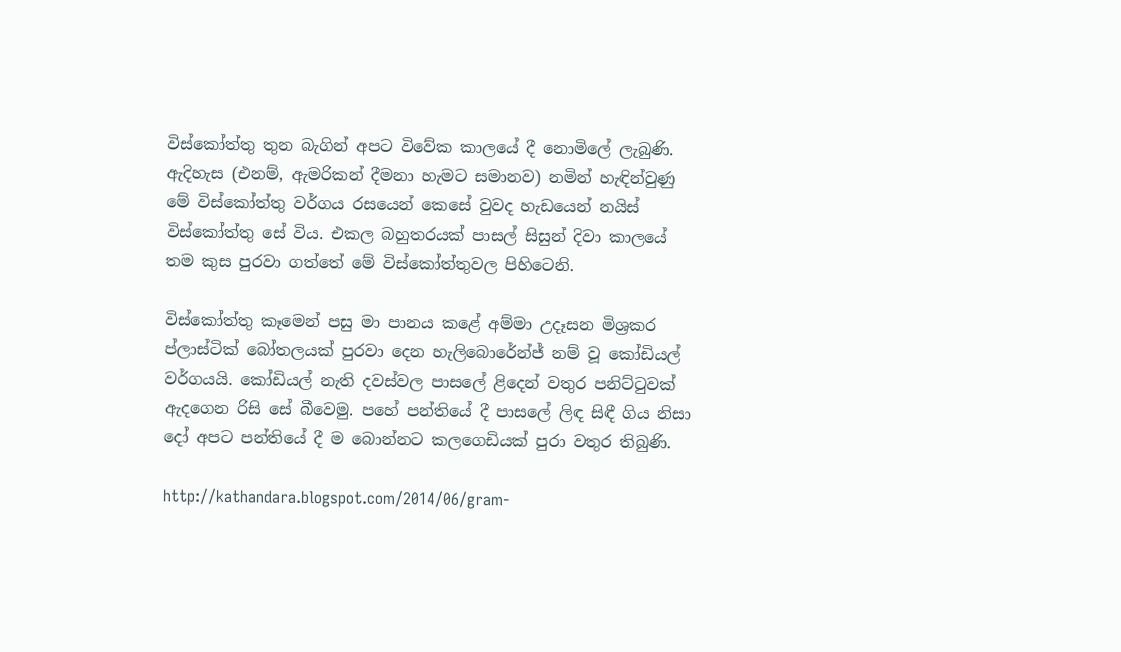විස්කෝත්තු තුන බැගින් අපට විවේක කාලයේ දී නොමිලේ ලැබුණි. ඇදිහැස (එනම්, ඇමරිකන් දීමනා හැමට සමානව) නමින් හැඳින්වුණු මේ විස්කෝත්තු වර්ගය රසයෙන් කෙසේ වුවද හැඩයෙන් නයිස් විස්කෝත්තු සේ විය. එකල බහුතරයක් පාසල් සිසුන් දිවා කාලයේ තම කුස පුරවා ගත්තේ මේ විස්කෝත්තුවල පිහිටෙනි.

විස්කෝත්තු කෑමෙන් පසු මා පානය කළේ අම්මා උදෑසන මිශ්‍රකර ප්ලාස්ටික් බෝතලයක් පුරවා දෙන හැලිබොරේන්ජ් නම් වූ කෝඩියල් වර්ගයයි. කෝඩියල් නැති දවස්වල පාසලේ ළිදෙන් වතුර පනිට්ටුවක් ඇදගෙන රිසි සේ බීවෙමු. පහේ පන්තියේ දී පාසලේ ලිඳ සිඳී ගිය නිසා දෝ අපට පන්තියේ දී ම බොන්නට කලගෙඩියක් පුරා වතුර තිබුණි.

http://kathandara.blogspot.com/2014/06/gram-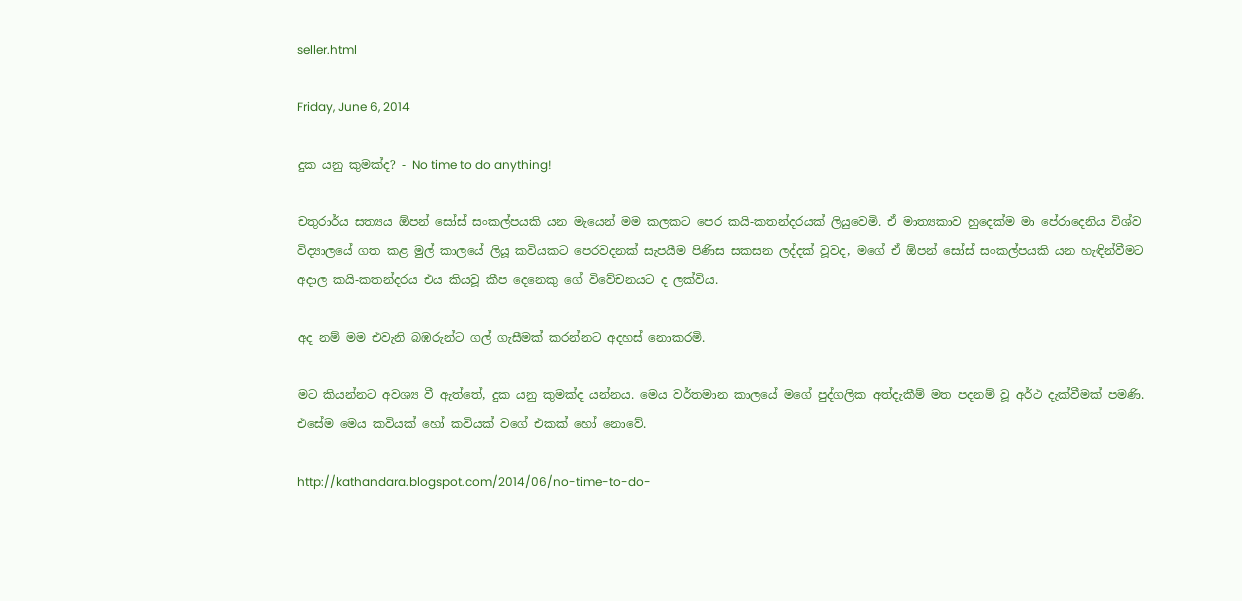seller.html

Friday, June 6, 2014

දුක යනු කුමක්ද? - No time to do anything!

චතුරාර්ය සත්‍යය ඕපන් සෝස් සංකල්පයකි යන මැයෙන් මම කලකට පෙර කයි-කතන්දරයක් ලියුවෙමි. ඒ මාත්‍යකාව හුදෙක්ම මා පේරාදෙනිය විශ්ව විද්‍යාලයේ ගත කළ මුල් කාලයේ ලියූ කවියකට පෙරවදනක් සැපයීම පිණිස සකසන ලද්දක් වූවද, මගේ ඒ ඕපන් සෝස් සංකල්පයකි යන හැඳින්වීමට අදාල කයි-කතන්දරය එය කියවූ කීප දෙනෙකු ගේ විවේචනයට ද ලක්විය.

අද නම් මම එවැනි බඹරුන්ට ගල් ගැසීමක් කරන්නට අදහස් නොකරමි.

මට කියන්නට අවශ්‍ය වී ඇත්තේ, දුක යනු කුමක්ද යන්නය. මෙය වර්තමාන කාලයේ මගේ පුද්ගලික අත්දැකීම් මත පදනම් වූ අර්ථ දැක්වීමක් පමණි. එසේම මෙය කවියක් හෝ කවියක් වගේ එකක් හෝ නොවේ.

http://kathandara.blogspot.com/2014/06/no-time-to-do-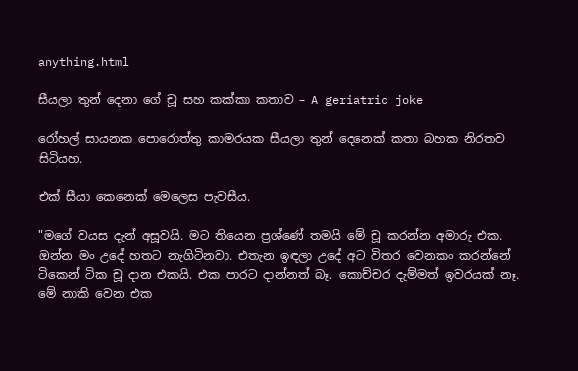anything.html

සීයලා තුන් දෙනා ගේ චූ සහ කක්කා කතාව – A geriatric joke

රෝහල් සායනක පොරොත්තු කාමරයක සීයලා තුන් දෙනෙක් කතා බහක නිරතව සිටියහ.

එක් සීයා කෙනෙක් මෙලෙස පැවසීය.

"මගේ වයස දැන් අසූවයි. මට තියෙන ප්‍රශ්ණේ තමයි මේ චූ කරන්න අමාරු එක. ඔන්න මං උදේ හතට නැගිටිනවා. එතැන ඉඳලා උදේ අට විතර වෙනකං කරන්නේ ටිකෙන් ටික චූ දාන එකයි. එක පාරට දාන්නත් බෑ. කොච්චර දැම්මත් ඉවරයක් නෑ. මේ නාකි වෙන එක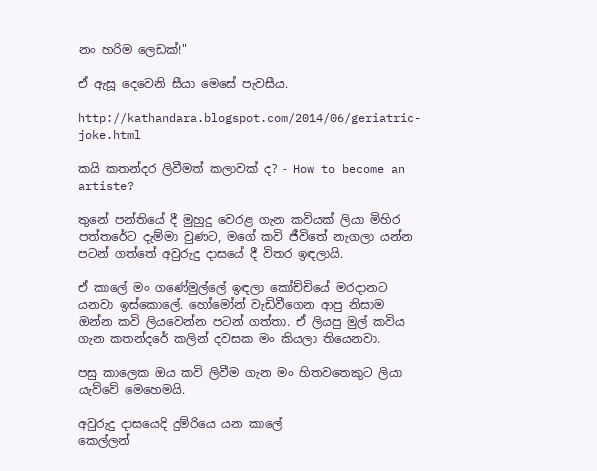නං හරිම ලෙඩක්!"

ඒ ඇසූ දෙවෙනි සීයා මෙසේ පැවසීය.

http://kathandara.blogspot.com/2014/06/geriatric-joke.html

කයි කතන්දර ලිවීමත් කලාවක් ද? - How to become an artiste?

තුනේ පන්තියේ දී මුහුදු වෙරළ ගැන කවියක් ලියා මිහිර පත්තරේට දැම්මා වුණට, මගේ කවි ජීවිතේ නැගලා යන්න පටන් ගත්තේ අවුරුදු දාසයේ දී විතර ඉඳලායි.

ඒ කාලේ මං ගණේමුල්ලේ ඉඳලා කෝච්චියේ මරදානට යනවා ඉස්කොලේ. හෝමෝන් වැඩිවීගෙන ආපු නිසාම ඔන්න කවි ලියවෙන්න පටන් ගත්තා. ඒ ලියපු මුල් කවිය ගැන කතන්දරේ කලින් දවසක මං කියලා තියෙනවා.

පසු කාලෙක ඔය කවි ලිවීම ගැන මං හිතවතෙකුට ලියා යැව්වේ මෙහෙමයි.

අවුරුදු දාසයෙදි දුම්රියෙ යන කාලේ
කෙල්ලන්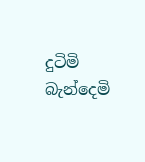දුටිමි බැන්දෙමි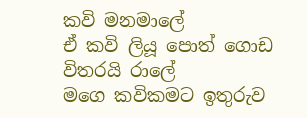කවි මනමාලේ
ඒ කවි ලියූ පොත් ගොඩ විතරයි රාලේ
මගෙ කවිකමට ඉතුරුව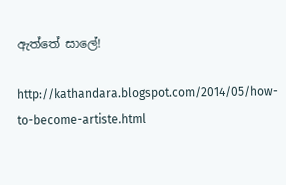ඇත්තේ සාලේ!

http://kathandara.blogspot.com/2014/05/how-to-become-artiste.html